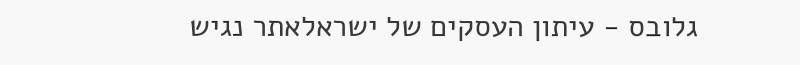גלובס - עיתון העסקים של ישראלאתר נגיש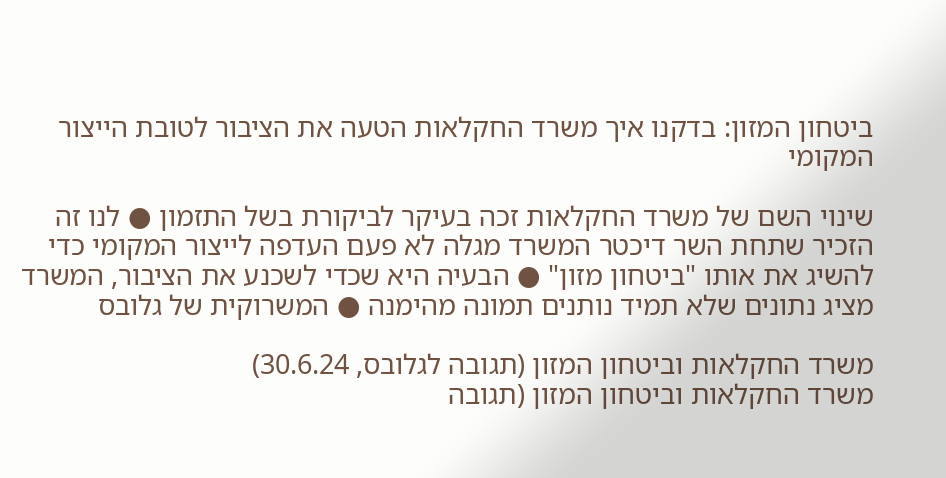ביטחון המזון: בדקנו איך משרד החקלאות הטעה את הציבור לטובת הייצור המקומי

שינוי השם של משרד החקלאות זכה בעיקר לביקורת בשל התזמון ● לנו זה הזכיר שתחת השר דיכטר המשרד מגלה לא פעם העדפה לייצור המקומי כדי להשיג את אותו "ביטחון מזון" ● הבעיה היא שכדי לשכנע את הציבור, המשרד מציג נתונים שלא תמיד נותנים תמונה מהימנה ● המשרוקית של גלובס

משרד החקלאות וביטחון המזון (תגובה לגלובס, 30.6.24)
משרד החקלאות וביטחון המזון (תגובה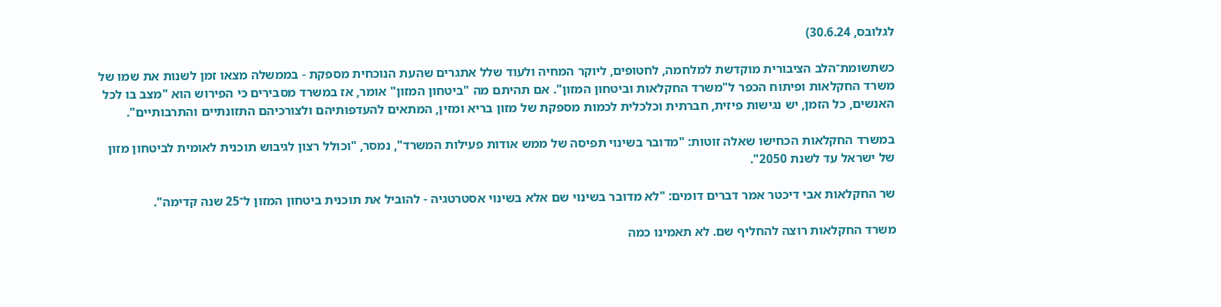לגלובס, 30.6.24)

כשתשומת־הלב הציבורית מוקדשת למלחמה, לחטופים, ליוקר המחיה ולעוד שלל אתגרים שהעת הנוכחית מספקת - בממשלה מצאו זמן לשנות את שמו של משרד החקלאות ופיתוח הכפר ל"משרד החקלאות וביטחון המזון". אם תהיתם מה "ביטחון המזון" אומר, אז במשרד מסבירים כי הפירוש הוא "מצב בו לכל האנשים, כל הזמן, יש נגישות פיזית, חברתית וכלכלית לכמות מספקת של מזון בריא ומזין, המתאים להעדפותיהם ולצורכיהם התזונתיים והתרבותיים".

במשרד החקלאות הכחישו שאלה זוטות: "מדובר בשינוי תפיסה של ממש אודות פעילות המשרד", נמסר, "וכולל רצון לגיבוש תוכנית לאומית לביטחון מזון של ישראל עד לשנת 2050".

שר החקלאות אבי דיכטר אמר דברים דומים: "לא מדובר בשינוי שם אלא בשינוי אסטרטגיה - להוביל את תוכנית ביטחון המזון ל־25 שנה קדימה".

משרד החקלאות רוצה להחליף שם. לא תאמינו כמה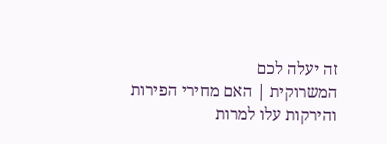זה יעלה לכם
המשרוקית | האם מחירי הפירות והירקות עלו למרות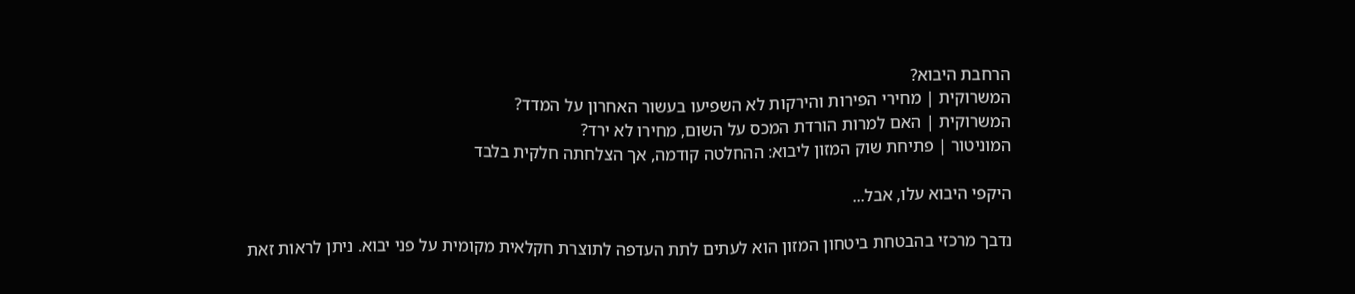הרחבת היבוא?
המשרוקית | מחירי הפירות והירקות לא השפיעו בעשור האחרון על המדד?
המשרוקית | האם למרות הורדת המכס על השום, מחירו לא ירד?
המוניטור | פתיחת שוק המזון ליבוא: ההחלטה קודמה, אך הצלחתה חלקית בלבד

היקפי היבוא עלו, אבל...

נדבך מרכזי בהבטחת ביטחון המזון הוא לעתים לתת העדפה לתוצרת חקלאית מקומית על פני יבוא. ניתן לראות זאת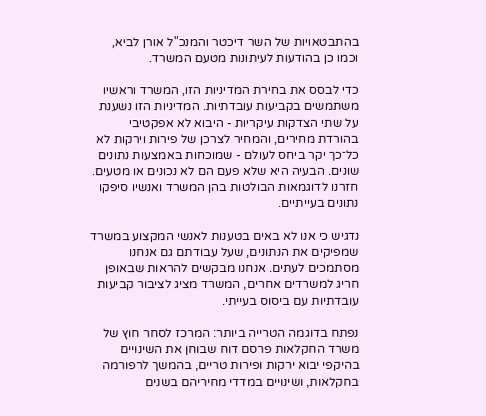בהתבטאויות של השר דיכטר והמנכ"ל אורן לביא, וכמו כן בהודעות לעיתונות מטעם המשרד.

כדי לבסס את בחירת המדיניות הזו, המשרד וראשיו משתמשים בקביעות עובדתיות. המדיניות הזו נשענת על שתי הצדקות עיקריות - היבוא לא אפקטיבי בהורדת מחירים, והמחיר לצרכן של פירות וירקות לא כל־כך יקר ביחס לעולם - שמוכחות באמצעות נתונים שונים. הבעיה היא שלא פעם הם לא נכונים או מטעים. חזרנו לדוגמאות הבולטות בהן המשרד ואנשיו סיפקו נתונים בעייתיים.

נדגיש כי אנו לא באים בטענות לאנשי המקצוע במשרד שמפיקים את הנתונים, שעל עבודתם גם אנחנו מסתמכים לעתים. אנחנו מבקשים להראות שבאופן חריג למשרדים אחרים, המשרד מציג לציבור קביעות עובדתיות עם ביסוס בעייתי.

נפתח בדוגמה הטרייה ביותר: המרכז לסחר חוץ של משרד החקלאות פרסם דוח שבוחן את השינויים בהיקפי יבוא ירקות ופירות טריים, בהמשך לרפורמה בחקלאות, ושינויים במדדי מחיריהם בשנים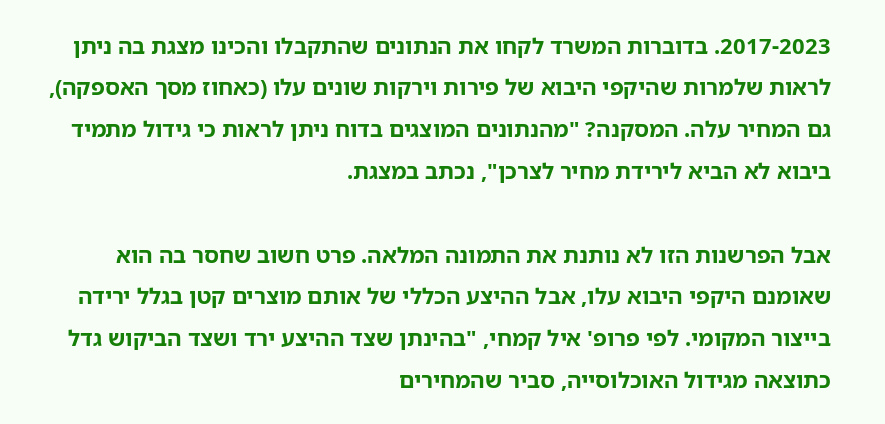2017-2023. בדוברות המשרד לקחו את הנתונים שהתקבלו והכינו מצגת בה ניתן לראות שלמרות שהיקפי היבוא של פירות וירקות שונים עלו (כאחוז מסך האספקה), גם המחיר עלה. המסקנה? "מהנתונים המוצגים בדוח ניתן לראות כי גידול מתמיד ביבוא לא הביא לירידת מחיר לצרכן", נכתב במצגת.

אבל הפרשנות הזו לא נותנת את התמונה המלאה. פרט חשוב שחסר בה הוא שאומנם היקפי היבוא עלו, אבל ההיצע הכללי של אותם מוצרים קטן בגלל ירידה בייצור המקומי. לפי פרופ' איל קמחי, "בהינתן שצד ההיצע ירד ושצד הביקוש גדל כתוצאה מגידול האוכלוסייה, סביר שהמחירים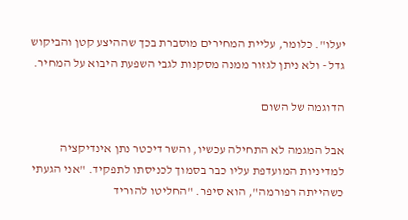יעלו". כלומר, עליית המחירים מוסברת בכך שההיצע קטן והביקוש גדל - ולא ניתן לגזור ממנה מסקנות לגבי השפעת היבוא על המחיר.

הדוגמה של השום

אבל המגמה לא התחילה עכשיו, והשר דיכטר נתן אינדיקציה למדיניות המועדפת עליו כבר בסמוך לכניסתו לתפקיד. "אני הגעתי כשהייתה רפורמה", הוא סיפר. "החליטו להוריד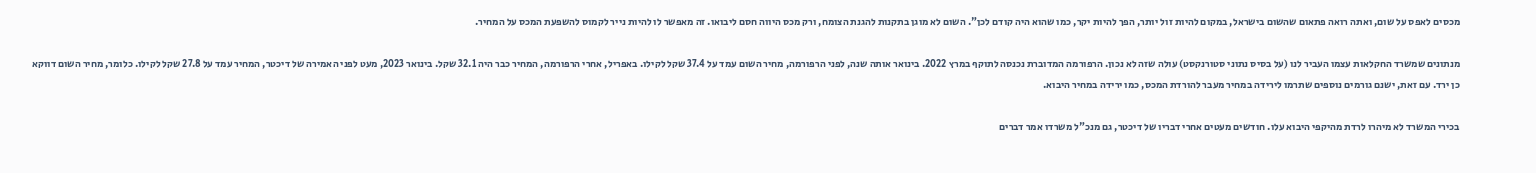מכסים לאפס על שום, ואתה רואה פתאום שהשום בישראל, במקום להיות זול יותר, הפך להיות יקר, כמו שהוא היה קודם לכן". השום לא מוגן בתקנות להגנת הצומח, ורק מכס היווה חסם ליבואו. זה מאפשר לו להיות נייר לקמוס להשפעת המכס על המחיר.

מנתונים שמשרד החקלאות עצמו העביר לנו (על בסיס נתוני סטורנקסט) עולה שזה לא נכון. הרפורמה המדוברת נכנסה לתוקף במרץ 2022. בינואר אותה שנה, לפני הרפורמה, מחיר השום עמד על 37.4 שקל לקילו. באפריל, אחרי הרפורמה, המחיר כבר היה 32.1 שקל. בינואר 2023, מעט לפני האמירה של דיכטר, המחיר עמד על 27.8 שקל לקילו. כלומר, מחיר השום דווקא כן ירד. עם זאת, ישנם גורמים נוספים שתרמו לירידה במחיר מעבר להורדת המכס, כמו ירידה במחיר היבוא.

בכירי המשרד לא מיהרו לרדת מהיקפי היבוא עלו. חודשים מעטים אחרי דבריו של דיכטר, גם מנכ"ל משרדו אמר דברים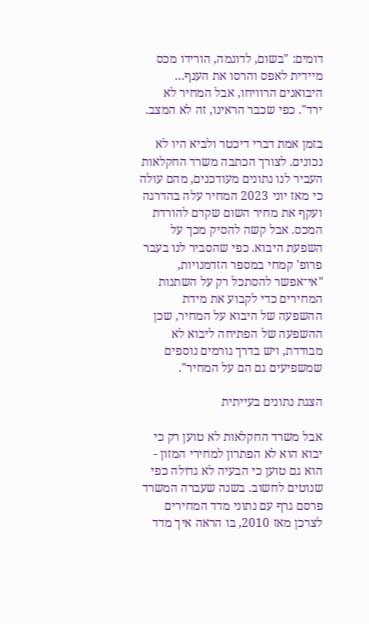דומים: "בשום, לדוגמה, הורידו מכס מיידית לאפס והרסו את הענף… היבואנים הרוויחו, אבל המחיר לא ירד". כפי שכבר הראינו, זה לא המצב.

בזמן אמת דברי דיכטר ולביא היו לא נכונים. לצורך הכתבה משרד החקלאות העביר לנו נתונים מעודכנים, מהם עולה כי מאז יוני 2023 המחיר עלה בהדרגה ועקף את מחיר השום שקדם להורדת המכס. אבל קשה להסיק מכך על השפעת היבוא. כפי שהסביר לנו בעבר פרופ' קמחי במספר הזדמנויות, "אי־אפשר להסתכל רק על השתנות המחירים כדי לקבוע את מידת ההשפעה של היבוא על המחיר, שכן ההשפעה של הפתיחה ליבוא לא מבודדת, ויש בדרך גורמים נוספים שמשפיעים גם הם על המחיר".

הצגת נתונים בעייתית

אבל משרד החקלאות לא טוען רק כי יבוא הוא לא הפתרון למחירי המזון - הוא גם טוען כי הבעיה לא גדולה כפי שנוטים לחשוב. בשנה שעברה המשרד פרסם גרף עם נתוני מדד המחירים לצרכן מאז 2010, בו הראה איך מדד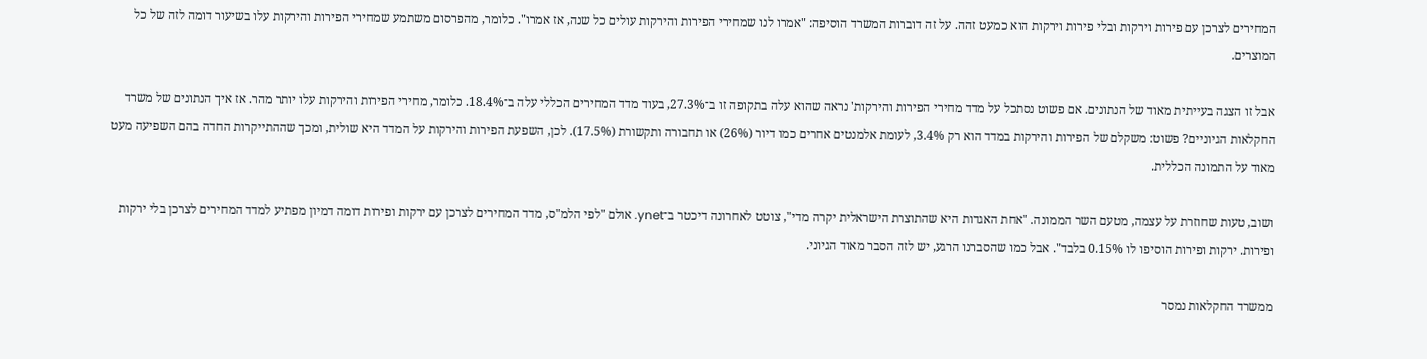המחירים לצרכן עם פירות וירקות ובלי פירות וירקות הוא כמעט זהה. על זה דוברות המשרד הוסיפה: "אמרו לנו שמחירי הפירות והירקות עולים כל שנה, אז אמרו". כלומר, מהפרסום משתמע שמחירי הפירות והירקות עלו בשיעור דומה לזה של כל המוצרים.

אבל זו הצגה בעייתית מאוד של הנתונים. אם פשוט נסתכל על מדד מחירי הפירות והירקות' נראה שהוא עלה בתקופה זו ב־27.3%, בעוד מדד המחירים הכללי עלה ב־18.4%. כלומר, מחירי הפירות והירקות עלו יותר מהר. אז איך הנתונים של משרד החקלאות הגיוניים? פשוט: משקלם של הפירות והירקות במדד הוא רק 3.4%, לעומת אלמנטים אחרים כמו דיור (26%) או תחבורה ותקשורת (17.5%). לכן, השפעת הפירות והירקות על המדד היא שולית, ומכך שההתייקרות החדה בהם השפיעה מעט מאוד על התמונה הכללית.

ושוב, טעות שחוזרת על עצמה, מטעם השר הממונה. "אחת האגדות היא שהתוצרת הישראלית יקרה מדי", צוטט לאחרונה דיכטר ב־ynet. אולם "לפי הלמ"ס, מדד המחירים לצרכן עם ירקות ופירות דומה דמיון מפתיע למדד המחירים לצרכן בלי ירקות ופירות. ירקות ופירות הוסיפו לו 0.15% בלבד". אבל כמו שהסברנו הרגע, יש לזה הסבר מאוד הגיוני.

ממשרד החקלאות נמסר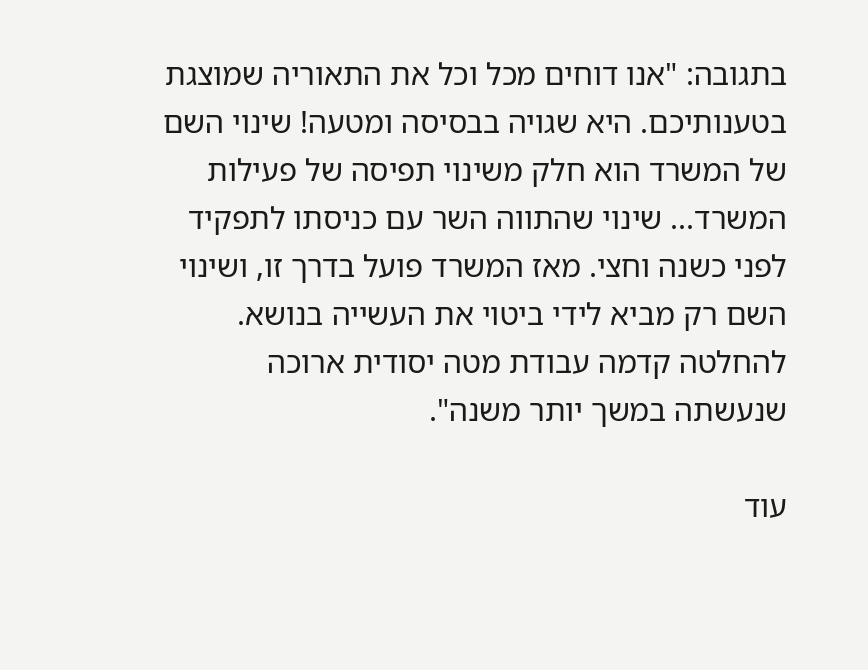בתגובה: "אנו דוחים מכל וכל את התאוריה שמוצגת בטענותיכם. היא שגויה בבסיסה ומטעה! שינוי השם של המשרד הוא חלק משינוי תפיסה של פעילות המשרד... שינוי שהתווה השר עם כניסתו לתפקיד לפני כשנה וחצי. מאז המשרד פועל בדרך זו, ושינוי השם רק מביא לידי ביטוי את העשייה בנושא. להחלטה קדמה עבודת מטה יסודית ארוכה שנעשתה במשך יותר משנה".

עוד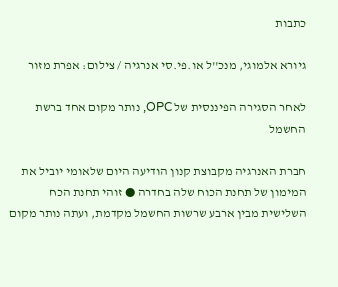כתבות

גיורא אלמוגי, מנכ''ל או.פי.סי אנרגיה / צילום: אפרת מזור

לאחר הסגירה הפיננסית של OPC, נותר מקום אחד ברשת החשמל

חברת האנרגיה מקבוצת קנון הודיעה היום שלאומי יוביל את המימון של תחנת הכוח שלה בחדרה ● זוהי תחנת הכח השלישית מבין ארבע שרשות החשמל מקדמת, ועתה נותר מקום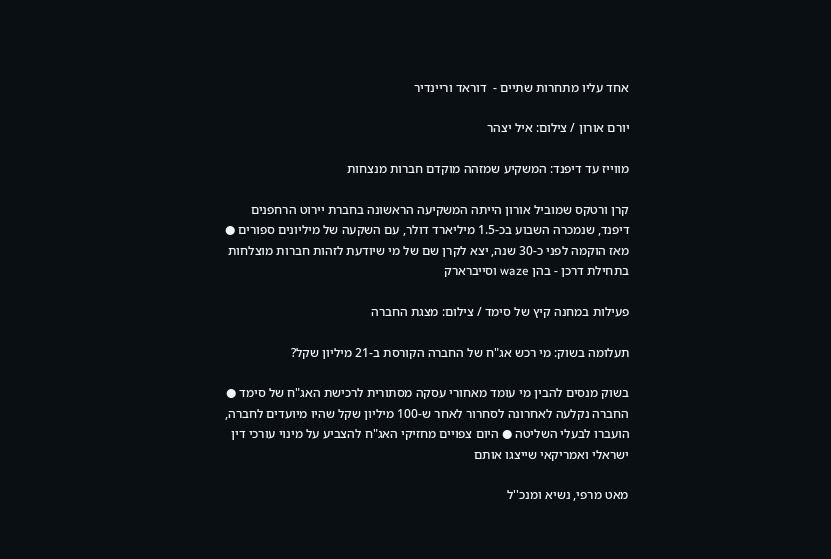אחד עליו מתחרות שתיים -  דוראד וריינדיר

יורם אורון / צילום: איל יצהר

מווייז עד דיפנד: המשקיע שמזהה מוקדם חברות מנצחות

קרן ורטקס שמוביל אורון הייתה המשקיעה הראשונה בחברת יירוט הרחפנים דיפנד, שנמכרה השבוע בכ-1.5 מיליארד דולר, עם השקעה של מיליונים ספורים ● מאז הוקמה לפני כ-30 שנה, יצא לקרן שם של מי שיודעת לזהות חברות מוצלחות בתחילת דרכן - בהן waze וסייברארק

פעילות במחנה קיץ של סימד / צילום: מצגת החברה

תעלומה בשוק: מי רכש אג"ח של החברה הקורסת ב-21 מיליון שקל?

בשוק מנסים להבין מי עומד מאחורי עסקה מסתורית לרכישת האג"ח של סימד ● החברה נקלעה לאחרונה לסחרור לאחר ש-100 מיליון שקל שהיו מיועדים לחברה, הועברו לבעלי השליטה ● היום צפויים מחזיקי האג"ח להצביע על מינוי עורכי דין ישראלי ואמריקאי שייצגו אותם

מאט מרפי, נשיא ומנכ''ל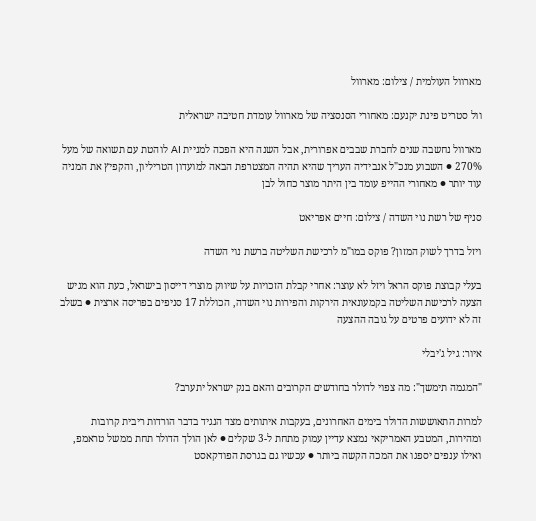מארוול העולמית / צילום: מארוול

וול סטריט פינת יקנעם: מאחורי הסנסציה של מארוול עומדת חטיבה ישראלית

מארוול נחשבה שנים לחברת שבבים אפרורית, אבל השנה היא הפכה למניית AI לוהטת עם תשואה של מעל 270% ● השבוע מנכ"ל אנבידיה העריך שהיא תהיה המצטרפת הבאה למועדון הטריליון, והקפיץ את המניה עוד יותר ● מאחורי ההייפ עומד בין היתר מוצר כחול לבן

סניף של רשת נוי השדה / צילום: חיים אפריאט

ויזל בדרך לשוק המזון? פוקס במו"מ לרכישת השליטה ברשת נוי השדה

בעלי קבוצת פוקס הראל ויזל לא עוצר: אחרי קבלת הזכויות על שיווק מוצרי דייסון בישראל, כעת הוא מגיש הצעה לרכישת השליטה בקמעונאית הירקות והפירות נוי השדה, הכוללת 17 סניפים בפריסה ארצית ● בשלב זה לא ידועים פרטים על גובה ההצעה

איור: גיל ג'יבלי

"המגמה תימשך": מה צפוי לדולר בחודשים הקרובים והאם בנק ישראל יתערב?

למרות התאוששות הדולר בימים האחרונים, בעקבות איתותים מצד הנגיד בדבר הורדות ריבית קרובות ומהירות, המטבע האמריקאי נמצא עדיין עמוק מתחת ל-3 שקלים ● לאן הולך הדולר תחת ממשל טראמפ, ואילו ענפים יספגו את המכה הקשה ביותר ● עכשיו גם בגרסת הפודקאסט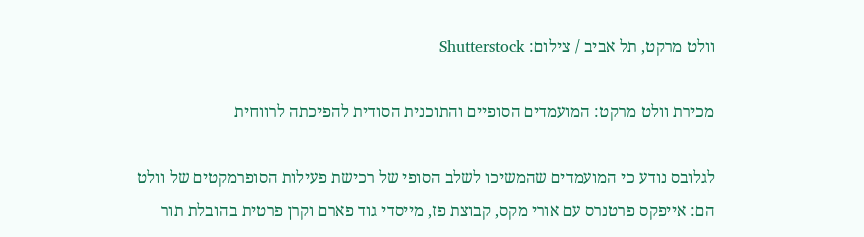וולט מרקט, תל אביב / צילום: Shutterstock

מכירת וולט מרקט: המועמדים הסופיים והתוכנית הסודית להפיכתה לרווחית

לגלובס נודע כי המועמדים שהמשיכו לשלב הסופי של רכישת פעילות הסופרמקטים של וולט הם: אייפקס פרטנרס עם אורי מקס, קבוצת פז, מייסדי גוד פארם וקרן פרטית בהובלת תור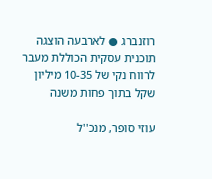רוזנברג ● לארבעה הוצגה תוכנית עסקית הכוללת מעבר לרווח נקי של 10-35 מיליון שקל בתוך פחות משנה

עוזי סופר, מנכ''ל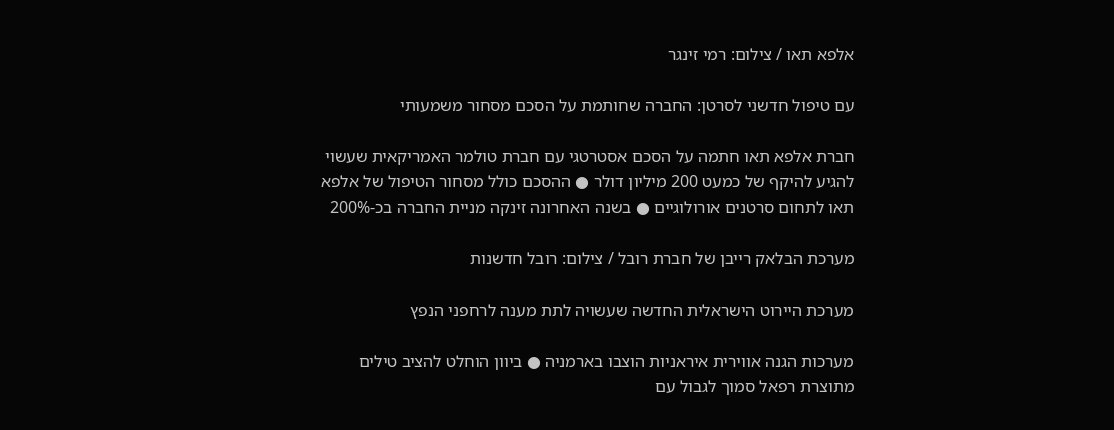אלפא תאו / צילום: רמי זינגר

עם טיפול חדשני לסרטן: החברה שחותמת על הסכם מסחור משמעותי

חברת אלפא תאו חתמה על הסכם אסטרטגי עם חברת טולמר האמריקאית שעשוי להגיע להיקף של כמעט 200 מיליון דולר ● ההסכם כולל מסחור הטיפול של אלפא תאו לתחום סרטנים אורולוגיים ● בשנה האחרונה זינקה מניית החברה בכ-200%

מערכת הבלאק רייבן של חברת רובל / צילום: רובל חדשנות

מערכת היירוט הישראלית החדשה שעשויה לתת מענה לרחפני הנפץ

מערכות הגנה אווירית איראניות הוצבו בארמניה ● ביוון הוחלט להציב טילים מתוצרת רפאל סמוך לגבול עם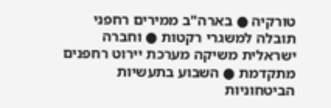טורקיה ● בארה"ב ממירים רחפני תובלה למשגרי רקטות ● וחברה ישראלית משיקה מערכת יירוט רחפנים מתקדמת ● השבוע בתעשיות הביטחוניות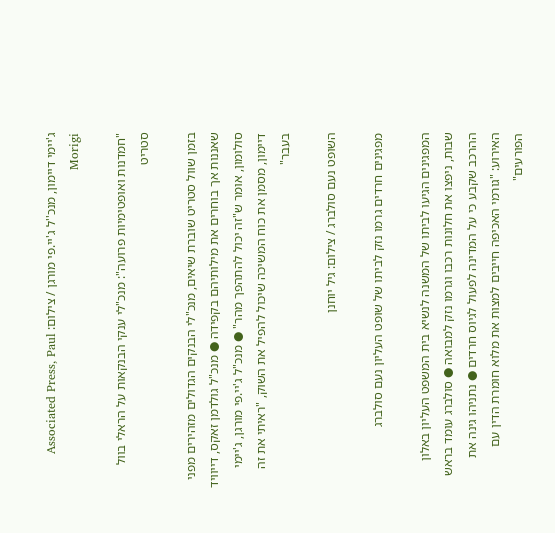ג'יימי דיימון, מנכ''ל ג'יי.פי מורגן / צילום: Associated Press, Paul Morigi

"חמדנות ואופטימיות פרועה": מנכ"לי ענקי הבנקאות על הראלי בוול סטריט

בזמן שוול סטריט שוברת שיאים, מנכ"לי הבנקים הגדולים מזהירים מפני שאננות אך בוחרים את מילותיהם בקפידה ● מנכ"ל גולדמן זאקס, דייוויד סולומון, אומר ש"זה יכול להתהפך מהר" ● מנכ"ל ג'יי.פי מורגן, ג'יימי דיימון, מסמן את כוח המשיכה שיכול להפיל את השוק, "ראיתי את זה בעבר"

השופט נעם סולברג / צילום: גיל יוחנן

מפגינים חרדים גרמו נזק לביתו של שופט העליון נעם סולברג

המפגינים הגיעו לביתו של המשנה לנשיא בית המשפט העליון באלון שבות, ניפצו את חלונות רכבו וגרמו נזק למבואה ● סולברג עומד בראש ההרכב שקבע כי על המדינה לפעול לגיוס חרדים ● נתניהו גינה את האירוע: "גורמי האכיפה חייבים למצות את מלוא חומרת הדין עם הפורעים"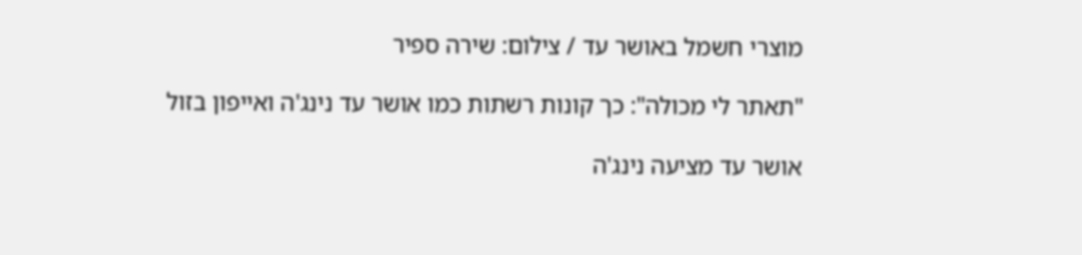מוצרי חשמל באושר עד / צילום: שירה ספיר

"תאתר לי מכולה": כך קונות רשתות כמו אושר עד נינג'ה ואייפון בזול

אושר עד מציעה נינג'ה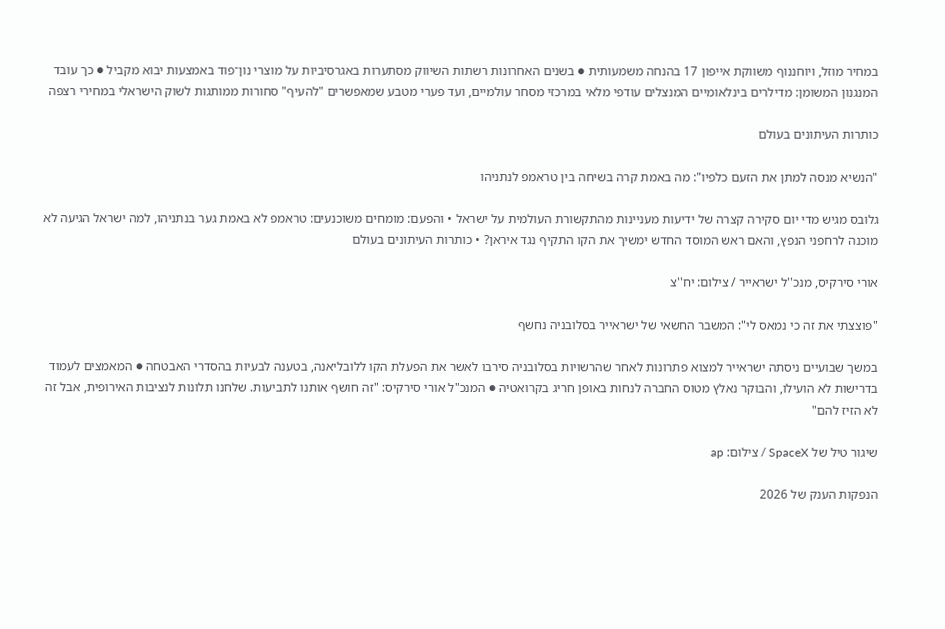במחיר מוזל, ויוחננוף משווקת אייפון 17 בהנחה משמעותית ● בשנים האחרונות רשתות השיווק מסתערות באגרסיביות על מוצרי נון־פוד באמצעות יבוא מקביל ● כך עובד המנגנון המשומן: מדילרים בינלאומיים המנצלים עודפי מלאי במרכזי מסחר עולמיים, ועד פערי מטבע שמאפשרים "להעיף" סחורות ממותגות לשוק הישראלי במחירי רצפה

כותרות העיתונים בעולם

"הנשיא מנסה למתן את הזעם כלפיו": מה באמת קרה בשיחה בין טראמפ לנתניהו

גלובס מגיש מדי יום סקירה קצרה של ידיעות מעניינות מהתקשורת העולמית על ישראל • והפעם: מומחים משוכנעים: טראמפ לא באמת גער בנתניהו, למה ישראל הגיעה לא מוכנה לרחפני הנפץ, והאם ראש המוסד החדש ימשיך את הקו התקיף נגד איראן? • כותרות העיתונים בעולם

אורי סירקיס, מנכ''ל ישראייר / צילום: יח''צ

"פוצצתי את זה כי נמאס לי": המשבר החשאי של ישראייר בסלובניה נחשף

במשך שבועיים ניסתה ישראייר למצוא פתרונות לאחר שהרשויות בסלובניה סירבו לאשר את הפעלת הקו ללובליאנה, בטענה לבעיות בהסדרי האבטחה ● המאמצים לעמוד בדרישות לא הועילו, והבוקר נאלץ מטוס החברה לנחות באופן חריג בקרואטיה ● המנכ"ל אורי סירקיס: "זה חושף אותנו לתביעות. שלחנו תלונות לנציבות האירופית, אבל זה לא הזיז להם"

שיגור טיל של SpaceX / צילום: ap

הנפקות הענק של 2026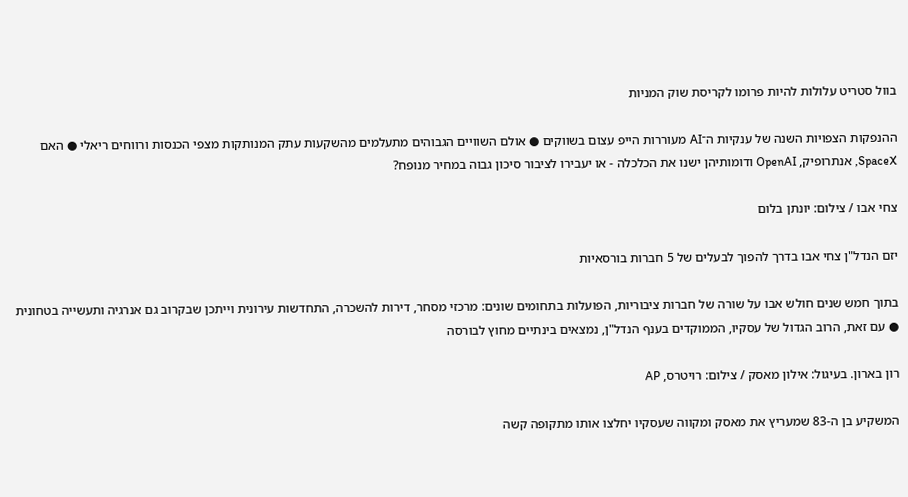בוול סטריט עלולות להיות פרומו לקריסת שוק המניות

ההנפקות הצפויות השנה של ענקיות ה־AI מעוררות הייפ עצום בשווקים ● אולם השוויים הגבוהים מתעלמים מהשקעות עתק המנותקות מצפי הכנסות ורווחים ריאלי ● האם SpaceX, אנתרופיק, OpenAI ודומותיהן ישנו את הכלכלה - או יעבירו לציבור סיכון גבוה במחיר מנופח?

צחי אבו / צילום: יונתן בלום

יזם הנדל"ן צחי אבו בדרך להפוך לבעלים של 5 חברות בורסאיות

בתוך חמש שנים חולש אבו על שורה של חברות ציבוריות, הפועלות בתחומים שונים: מרכזי מסחר, דירות להשכרה, התחדשות עירונית וייתכן שבקרוב גם אנרגיה ותעשייה בטחונית ● עם זאת, הרוב הגדול של עסקיו, הממוקדים בענף הנדל"ן, נמצאים בינתיים מחוץ לבורסה

רון בארון. בעיגול: אילון מאסק / צילום: רויטרס, AP

המשקיע בן ה-83 שמעריץ את מאסק ומקווה שעסקיו יחלצו אותו מתקופה קשה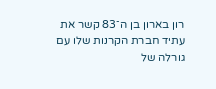רון בארון בן ה־83 קשר את עתיד חברת הקרנות שלו עם גורלה של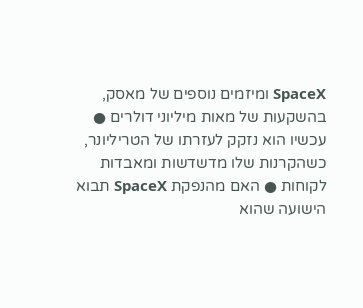SpaceX ומיזמים נוספים של מאסק, בהשקעות של מאות מיליוני דולרים ● עכשיו הוא נזקק לעזרתו של הטריליונר, כשהקרנות שלו מדשדשות ומאבדות לקוחות ● האם מהנפקת SpaceX תבוא הישועה שהוא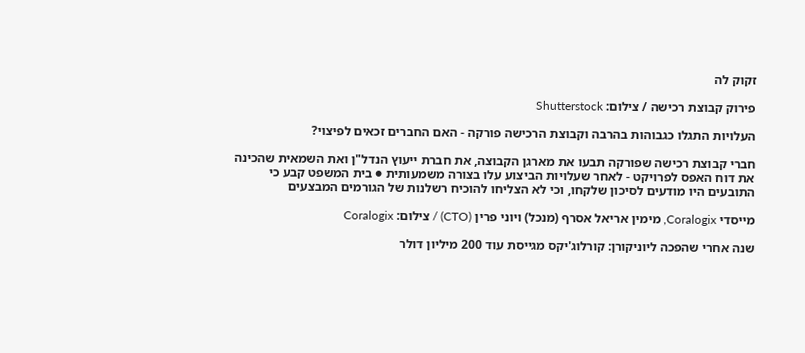זקוק לה

פירוק קבוצת רכישה / צילום: Shutterstock

העלויות התגלו כגבוהות בהרבה וקבוצת הרכישה פורקה - האם החברים זכאים לפיצוי?

חברי קבוצת רכישה שפורקה תבעו את מארגן הקבוצה, את חברת ייעוץ הנדל"ן ואת השמאית שהכינה את דוח האפס לפרויקט - לאחר שעלויות הביצוע עלו בצורה משמעותית ● בית המשפט קבע כי התובעים היו מודעים לסיכון שלקחו, וכי לא הצליחו להוכיח רשלנות של הגורמים המבצעים

מייסדי Coralogix, מימין אריאל אסרף (מנכל) ויוני פרין (CTO) / צילום: Coralogix

שנה אחרי שהפכה ליוניקורן: קורלוג'יקס מגייסת עוד 200 מיליון דולר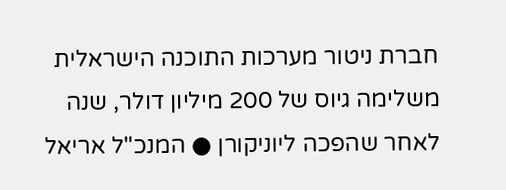חברת ניטור מערכות התוכנה הישראלית משלימה גיוס של 200 מיליון דולר, שנה לאחר שהפכה ליוניקורן ● המנכ"ל אריאל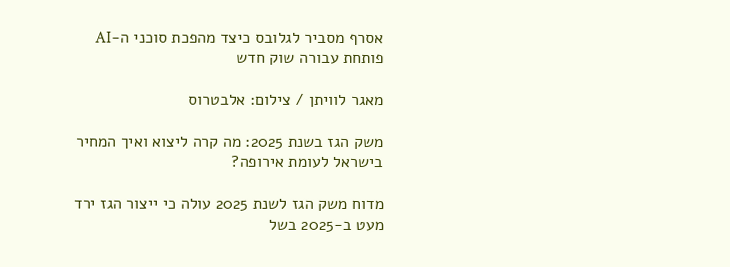אסרף מסביר לגלובס כיצד מהפכת סוכני ה-AI פותחת עבורה שוק חדש

מאגר לוויתן / צילום: אלבטרוס

משק הגז בשנת 2025: מה קרה ליצוא ואיך המחיר בישראל לעומת אירופה?

מדוח משק הגז לשנת 2025 עולה כי ייצור הגז ירד מעט ב-2025 בשל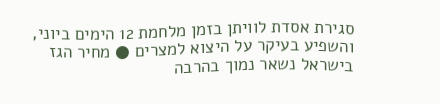סגירת אסדת לוויתן בזמן מלחמת 12 הימים ביוני, והשפיע בעיקר על היצוא למצרים ● מחיר הגז בישראל נשאר נמוך בהרבה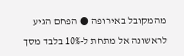מהמקובל באירופה ● הפחם הגיע לראשונה אל מתחת ל-10% בלבד מסך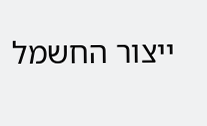ייצור החשמל